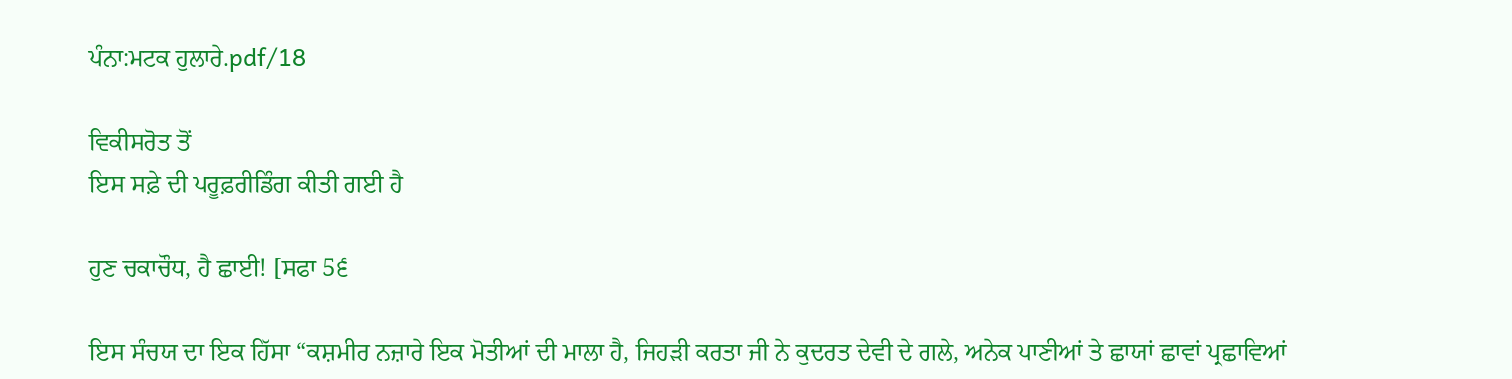ਪੰਨਾ:ਮਟਕ ਹੁਲਾਰੇ.pdf/18

ਵਿਕੀਸਰੋਤ ਤੋਂ
ਇਸ ਸਫ਼ੇ ਦੀ ਪਰੂਫ਼ਰੀਡਿੰਗ ਕੀਤੀ ਗਈ ਹੈ

ਹੁਣ ਚਕਾਚੌਧ, ਹੈ ਛਾਈ! [ਸਫਾ 5੬

ਇਸ ਸੰਚਯ ਦਾ ਇਕ ਹਿੱਸਾ “ਕਸ਼ਮੀਰ ਨਜ਼ਾਰੇ ਇਕ ਮੋਤੀਆਂ ਦੀ ਮਾਲਾ ਹੈ, ਜਿਹੜੀ ਕਰਤਾ ਜੀ ਨੇ ਕੁਦਰਤ ਦੇਵੀ ਦੇ ਗਲੇ, ਅਨੇਕ ਪਾਣੀਆਂ ਤੇ ਛਾਯਾਂ ਛਾਵਾਂ ਪ੍ਰਛਾਵਿਆਂ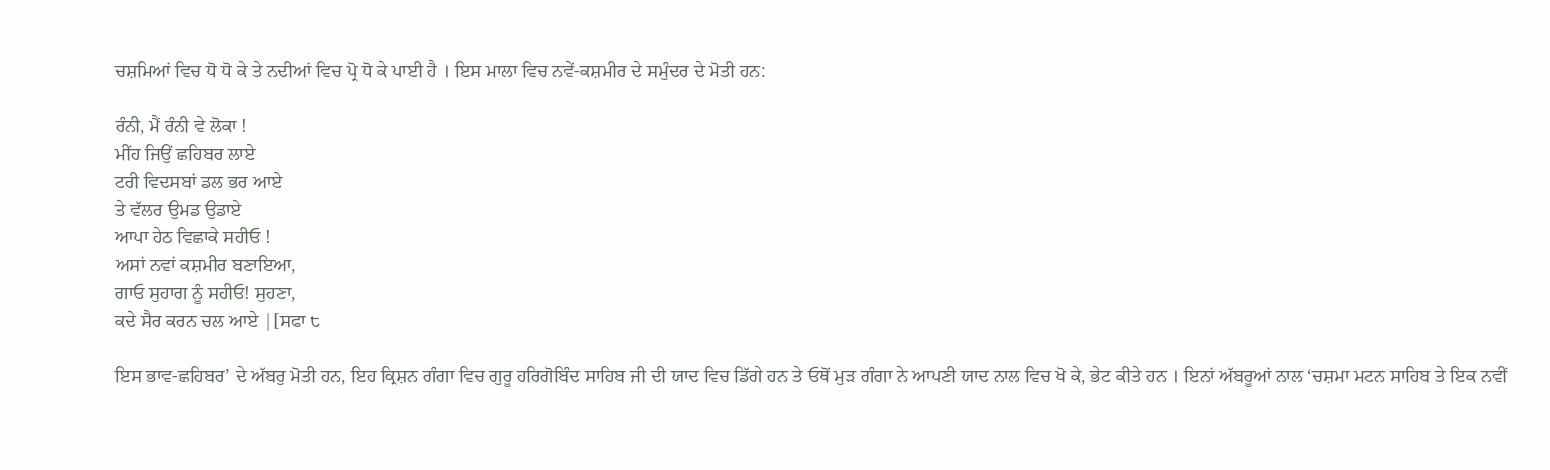ਚਸ਼ਮਿਆਂ ਵਿਚ ਧੋ ਧੋ ਕੇ ਤੇ ਨਦੀਆਂ ਵਿਚ ਪ੍ਰੋ ਧੋ ਕੇ ਪਾਈ ਹੈ । ਇਸ ਮਾਲਾ ਵਿਚ ਨਵੇਂ-ਕਸ਼ਮੀਰ ਦੇ ਸਮੁੰਦਰ ਦੇ ਮੋਤੀ ਹਨ:

ਰੰਨੀ, ਮੈਂ ਰੰਨੀ ਵੇ ਲੋਕਾ !
ਮੀਂਹ ਜਿਉਂ ਛਹਿਬਰ ਲਾਏ
ਟਰੀ ਵਿਦਸਬਾਂ ਡਲ ਭਰ ਆਏ
ਤੇ ਵੱਲਰ ਉਮਡ ਉਡਾਏ
ਆਪਾ ਹੇਠ ਵਿਛਾਕੇ ਸਹੀਓ !
ਅਸਾਂ ਨਵਾਂ ਕਸ਼ਮੀਰ ਬਣਾਇਆ,
ਗਾਓ ਸੁਹਾਗ ਨੂੰ ਸਹੀਓ! ਸੁਹਣਾ,
ਕਦੇ ਸੈਰ ਕਰਨ ਚਲ ਆਏ |[ਸਫਾ ੮

ਇਸ ਭਾਵ-ਛਹਿਬਰ’ ਦੇ ਅੱਬਰੁ ਮੋਤੀ ਹਨ, ਇਹ ਕ੍ਰਿਸ਼ਨ ਗੰਗਾ ਵਿਚ ਗੁਰੂ ਹਰਿਗੋਬਿੰਦ ਸਾਹਿਬ ਜੀ ਦੀ ਯਾਦ ਵਿਚ ਡਿੱਗੇ ਹਨ ਤੇ ਓਥੋਂ ਮੁੜ ਗੰਗਾ ਨੇ ਆਪਣੀ ਯਾਦ ਨਾਲ ਵਿਚ ਖੋ ਕੇ, ਭੇਟ ਕੀਤੇ ਹਨ । ਇਨਾਂ ਅੱਬਰੂਆਂ ਨਾਲ ‘ਚਸ਼ਮਾ ਮਟਨ ਸਾਹਿਬ ਤੇ ਇਕ ਨਵੀਂ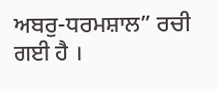ਅਬਰੁ-ਧਰਮਸ਼ਾਲ” ਰਚੀ ਗਈ ਹੈ ।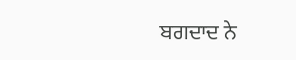ਬਗਦਾਦ ਨੇ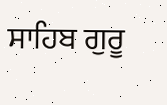ਸਾਹਿਬ ਗੁਰੂ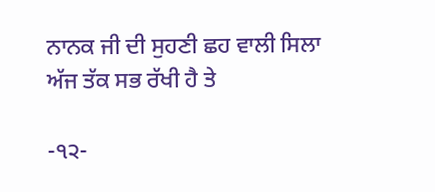ਨਾਨਕ ਜੀ ਦੀ ਸੁਹਣੀ ਛਹ ਵਾਲੀ ਸਿਲਾ ਅੱਜ ਤੱਕ ਸਭ ਰੱਖੀ ਹੈ ਤੇ

-੧੨-